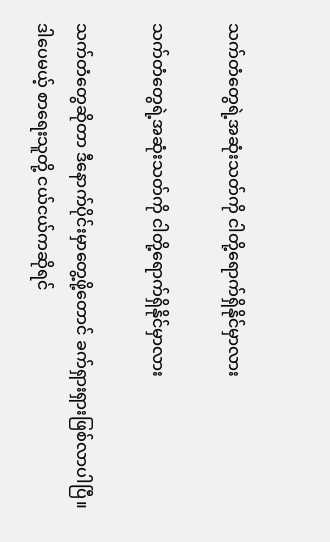သက်တံတွေရဲ့အဆုံးသတ်ကို ငါတို့ရောက်ရှိနိုင်မှာလား

သက်တံတွေရဲ့အဆုံးသတ်ကို ငါတို့ရောက်ရှိနိုင်မှာလား

သက်တံတွေဆိုတာ ဒီနောက်ပိုင်းမှာတွေ့ဖို့တောင် ခက်ရှားရှားဖြစ်လာပါပြီ။ ဒါပေမယ့် စာရေးသူတို့ ငယ်ငယ်ကဆိုရင်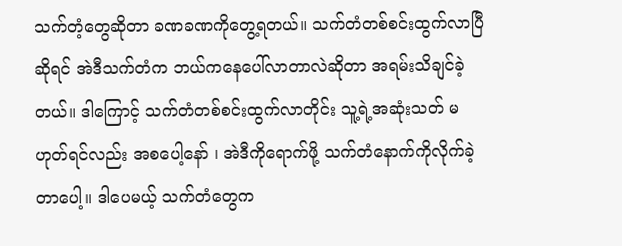သက်တံ့တွေဆိုတာ ခဏခဏကိုတွေ့ရတယ်။ သက်တံတစ်စင်းထွက်လာပြီဆိုရင် အဲဒီသက်တံက ဘယ်ကနေပေါ်လာတာလဲဆိုတာ အရမ်းသိချင်ခဲ့တယ်။ ဒါကြောင့် သက်တံတစ်စင်းထွက်လာတိုင်း သူ့ရဲ့အဆုံးသတ် မဟုတ်ရင်လည်း အစပေါ့နော် ၊ အဲဒီကိုရောက်ဖို့ သက်တံနောက်ကိုလိုက်ခဲ့တာပေါ့။ ဒါပေမယ့် သက်တံတွေက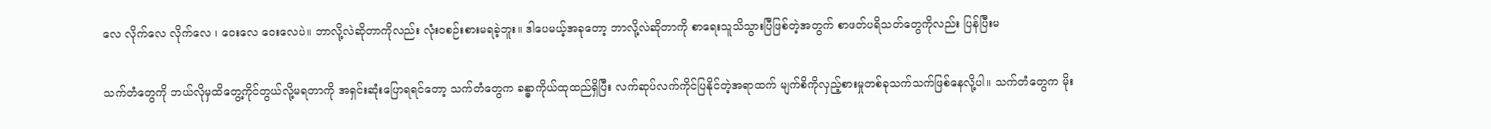လေ လိုက်လေ လိုက်လေ ၊ ဝေးလေ ဝေးလေပဲ။ ဘာလို့လဲဆိုတာကိုလည်း လုံးဝစဉ်းစားမရခဲ့ဘူး။ ဒါပေမယ့်အခုတော့ ဘာလို့လဲဆိုတာကို စာရေးသူသိသွားပြီဖြစ်တဲ့အတွက် စာဖတ်ပရိသတ်တွေကိုလည်း ပြန်ပြီးမ

သက်တံတွေကို ဘယ်လိုမှထိတွေ့ကိုင်တွယ်လို့မရတာကို အရှင်းဆုံးပြောရရင်တော့ သက်တံတွေက ခန္ဓာကိုယ်ထုထည်ရှိပြီး လက်ဆုပ်လက်ကိုင်ပြနိုင်တဲ့အရာထက် မျက်စိကိုလှည့်စားမှုတစ်ခုသက်သက်ဖြစ်နေလို့ပါ။ သက်တံတွေက မိုး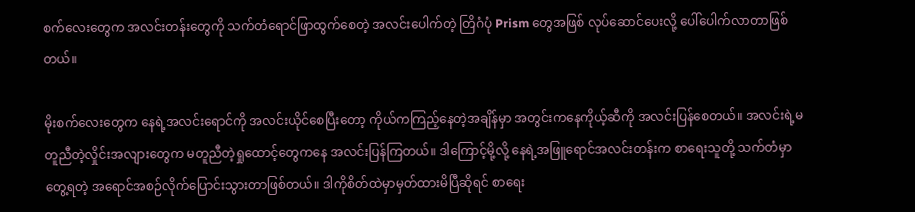စက်လေးတွေက အလင်းတန်းတွေကို သက်တံရောင်ဖြာထွက်စေတဲ့ အလင်းပေါက်တဲ့ တြိဂံပုံ Prism တွေအဖြစ် လုပ်ဆောင်ပေးလို့ ပေါ်ပေါက်လာတာဖြစ်တယ်။

မိုးစက်လေးတွေက နေရဲ့အလင်းရောင်ကို အလင်းယိုင်စေပြီးတော့ ကိုယ်ကကြည့်နေတဲ့အချိန်မှာ အတွင်းကနေကိုယ့်ဆီကို အလင်းပြန်စေတယ်။ အလင်းရဲ့မတူညီတဲ့လှိုင်းအလျားတွေက မတူညီတဲ့ရှုထောင့်တွေကနေ အလင်းပြန်ကြတယ်။ ဒါကြောင့်မို့လို့ နေရဲ့အဖြူရောင်အလင်းတန်းက စာရေးသူတို့ သက်တံမှာ တွေ့ရတဲ့ အရောင်အစဉ်လိုက်ပြောင်းသွားတာဖြစ်တယ်။ ဒါကိုစိတ်ထဲမှာမှတ်ထားမိပြီဆိုရင် စာရေး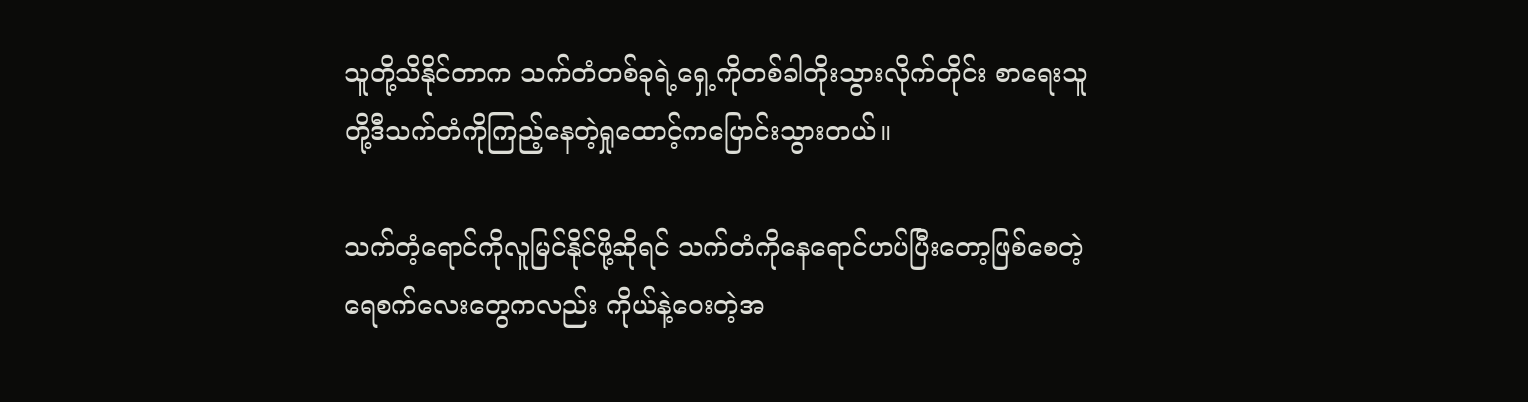သူတို့သိနိုင်တာက သက်တံတစ်ခုရဲ့ရှေ့ကိုတစ်ခါတိုးသွားလိုက်တိုင်း စာရေးသူတို့ဒီသက်တံကိုကြည့်နေတဲ့ရှုထောင့်ကပြောင်းသွားတယ်။

သက်တံ့ရောင်ကိုလူမြင်နိုင်ဖို့ဆိုရင် သက်တံကိုနေရောင်ဟပ်ပြီးတော့ဖြစ်စေတဲ့ ရေစက်လေးတွေကလည်း ကိုယ်နဲ့ဝေးတဲ့အ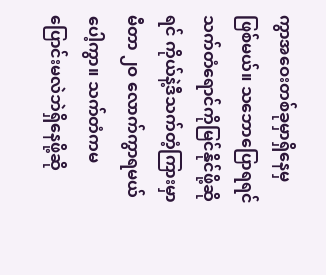ကွာအဝေးတစ်ခုမှာရှိနေမှဖြစ်မယ်။ သဘောပြောရရင် သက်တံရောင်ကိုမြင်နိုင်ဖို့ဆိုရင် ကိုယ်နဲ့ဒီသက်တံ့ကြားမှာ မီတာ ၂ဝ လောက်ကွာရမယ်ပေါ့ကွာ။ သက်တံကမပြောင်းမလဲဘဲရှိနေဖို့ဆို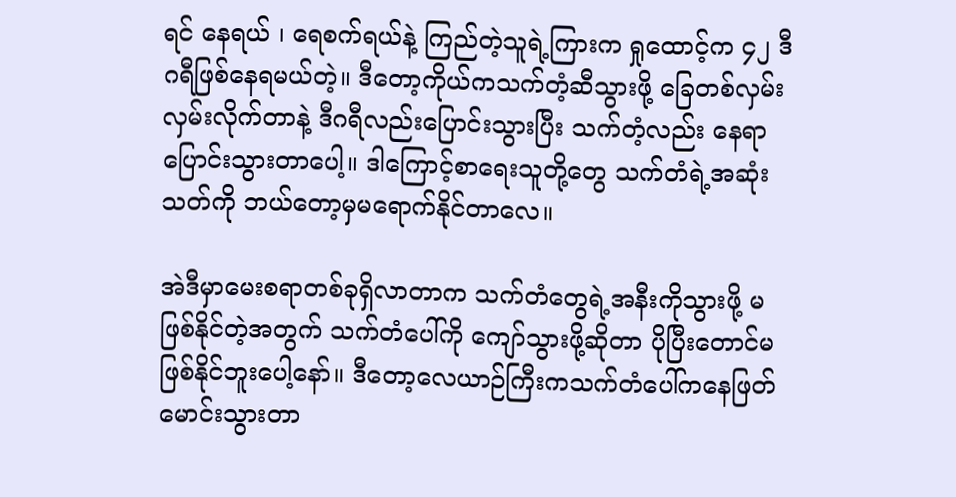ရင် နေရယ် ၊ ရေစက်ရယ်နဲ့ ကြည်တဲ့သူရဲ့ကြားက ရှုထောင့်က ၄၂ ဒီဂရီဖြစ်နေရမယ်တဲ့။ ဒီတော့ကိုယ်ကသက်တံ့ဆီသွားဖို့ ခြေတစ်လှမ်းလှမ်းလိုက်တာနဲ့ ဒီဂရီလည်းပြောင်းသွားပြီး သက်တံ့လည်း နေရာပြောင်းသွားတာပေါ့။ ဒါကြောင့်စာရေးသူတို့တွေ သက်တံရဲ့အဆုံးသတ်ကို ဘယ်တော့မှမရောက်နိုင်တာလေ။

အဲဒီမှာမေးစရာတစ်ခုရှိလာတာက သက်တံတွေရဲ့အနီးကိုသွားဖို့ မဖြစ်နိုင်တဲ့အတွက် သက်တံပေါ်ကို ကျော်သွားဖို့ဆိုတာ ပိုပြီးတောင်မဖြစ်နိုင်ဘူးပေါ့နော်။ ဒီတော့လေယာဉ်ကြီးကသက်တံပေါ်ကနေဖြတ်မောင်းသွားတာ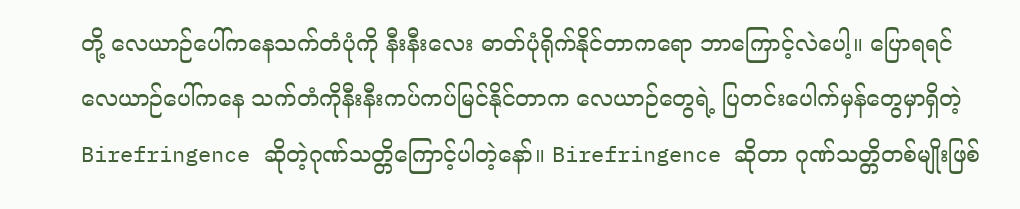တို့ လေယာဉ်ပေါ်ကနေသက်တံပုံကို နီးနီးလေး ဓာတ်ပုံရိုက်နိုင်တာကရော ဘာကြောင့်လဲပေါ့။ ပြောရရင် လေယာဉ်ပေါ်ကနေ သက်တံကိုနီးနီးကပ်ကပ်မြင်နိုင်တာက လေယာဉ်တွေရဲ့ ပြတင်းပေါက်မှန်တွေမှာရှိတဲ့ Birefringence ဆိုတဲ့ဂုဏ်သတ္တိကြောင့်ပါတဲ့နော်။ Birefringence ဆိုတာ ဂုဏ်သတ္တိတစ်မျိုးဖြစ်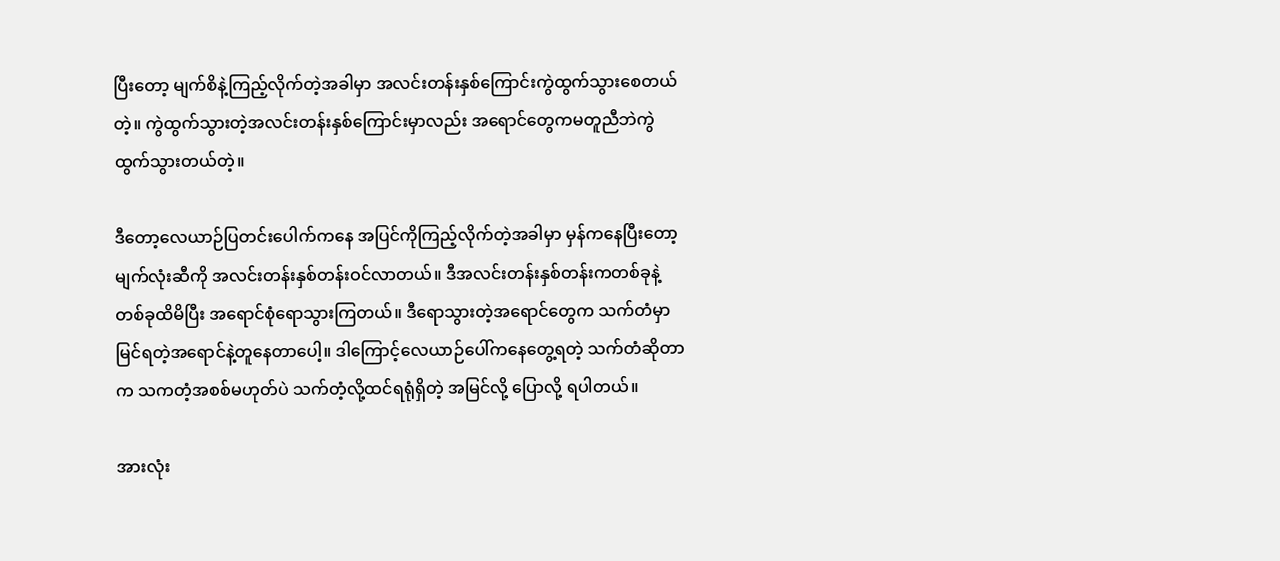ပြီးတော့ မျက်စိနဲ့ကြည့်လိုက်တဲ့အခါမှာ အလင်းတန်းနှစ်ကြောင်းကွဲထွက်သွားစေတယ်တဲ့။ ကွဲထွက်သွားတဲ့အလင်းတန်းနှစ်ကြောင်းမှာလည်း အရောင်တွေကမတူညီဘဲကွဲထွက်သွားတယ်တဲ့။

ဒီတော့လေယာဉ်ပြတင်းပေါက်ကနေ အပြင်ကိုကြည့်လိုက်တဲ့အခါမှာ မှန်ကနေပြီးတော့ မျက်လုံးဆီကို အလင်းတန်းနှစ်တန်းဝင်လာတယ်။ ဒီအလင်းတန်းနှစ်တန်းကတစ်ခုနဲ့တစ်ခုထိမိပြီး အရောင်စုံရောသွားကြတယ်။ ဒီရောသွားတဲ့အရောင်တွေက သက်တံမှာမြင်ရတဲ့အရောင်နဲ့တူနေတာပေါ့။ ဒါကြောင့်လေယာဉ်ပေါ်ကနေတွေ့ရတဲ့ သက်တံဆိုတာက သကတံ့အစစ်မဟုတ်ပဲ သက်တံ့လို့ထင်ရရုံရှိတဲ့ အမြင်လို့ ပြောလို့ ရပါတယ်။

အားလုံး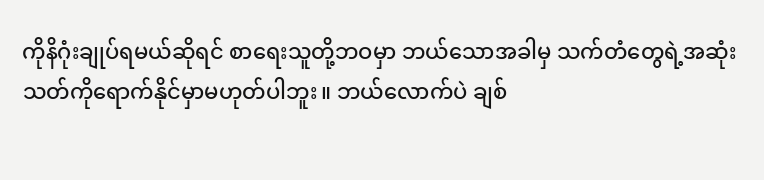ကိုနိဂုံးချုပ်ရမယ်ဆိုရင် စာရေးသူတို့ဘဝမှာ ဘယ်သောအခါမှ သက်တံတွေရဲ့အဆုံးသတ်ကိုရောက်နိုင်မှာမဟုတ်ပါဘူး။ ဘယ်လောက်ပဲ ချစ်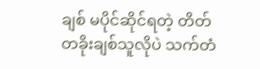ချစ် မပိုင်ဆိုင်ရတဲ့ တိတ်တခိုးချစ်သူလိုပဲ သက်တံ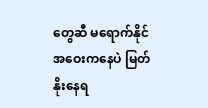တွေဆီ မရောက်နိုင် အဝေးကနေပဲ မြတ်နိုးနေရ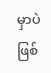မှာပဲ ဖြစ်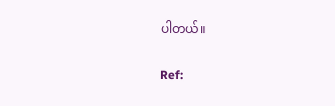ပါတယ်။

Ref: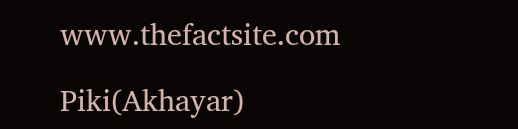www.thefactsite.com

Piki(Akhayar)